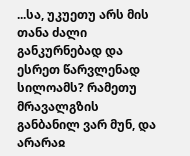...სა, უკუეთუ არს მის თანა ძალი განკურნებად და ესრეთ წარვლენად სილოამს? რამეთუ მრავალგზის განბანილ ვარ მუნ, და არარაჲ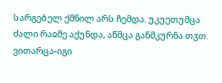სარგებელ ქმნილ არს ჩემდა. უკუეთუმცა ძალი რაჲმე აქუნდა, აწმცა განმკურნა თჳთ. ვითარცა-იგი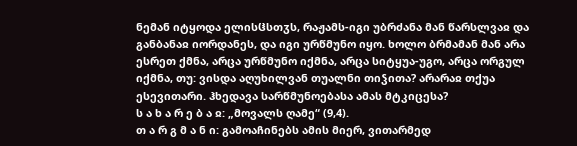ნემან იტყოდა ელისჱსთჳს, რაჟამს-იგი უბრძანა მან წარსლვაჲ და განბანაჲ იორდანეს, და იგი ურწმუნო იყო. ხოლო ბრმამან მან არა ესრეთ ქმნა, არცა ურწმუნო იქმნა, არცა სიტყუა-უგო, არცა ორგულ იქმნა, თუ: ვისდა აღუხილვან თუალნი თიჴითა? არარაჲ თქუა ესევითარი. ჰხედავა სარწმუნოებასა ამას მტკიცესა?
ს ა ხ ა რ ე ბ ა ჲ: „მოვალს ღამე“ (9,4).
თ ა რ გ მ ა ნ ი: გამოაჩინებს ამის მიერ, ვითარმედ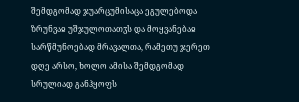შემდგომად ჯუარცუმისაცა ეგულებოდა ზრუნვაჲ უშჯულოთათჳს და მოყვანებაჲ სარწმუნოებად მრავალთა, რამეთუ ჯერეთ დღე არსო, ხოლო ამისა შემდგომად სრულიად განჰყოფს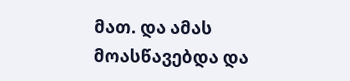მათ. და ამას მოასწავებდა და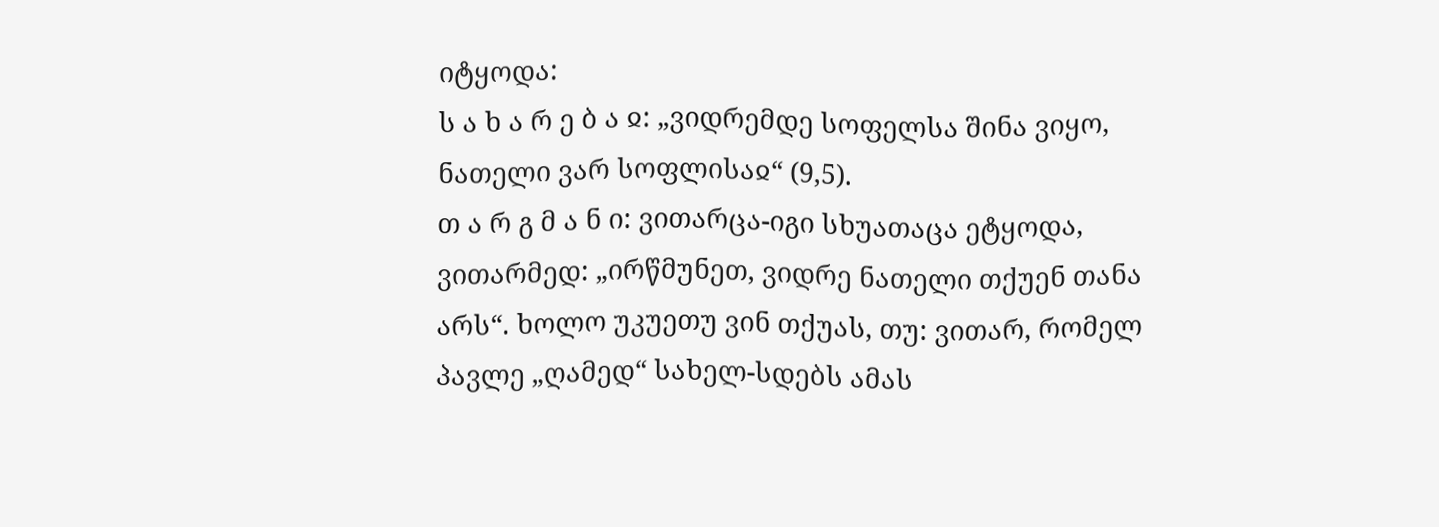იტყოდა:
ს ა ხ ა რ ე ბ ა ჲ: „ვიდრემდე სოფელსა შინა ვიყო, ნათელი ვარ სოფლისაჲ“ (9,5).
თ ა რ გ მ ა ნ ი: ვითარცა-იგი სხუათაცა ეტყოდა, ვითარმედ: „ირწმუნეთ, ვიდრე ნათელი თქუენ თანა არს“. ხოლო უკუეთუ ვინ თქუას, თუ: ვითარ, რომელ პავლე „ღამედ“ სახელ-სდებს ამას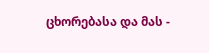ცხორებასა და მას -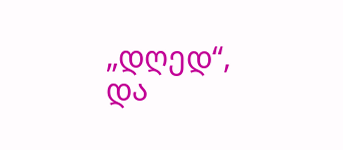„დღედ“, და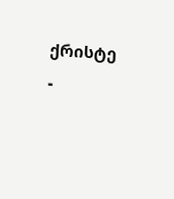ქრისტე -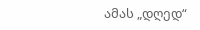ამას „დღედ“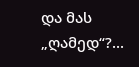და მას „ღამედ“?...